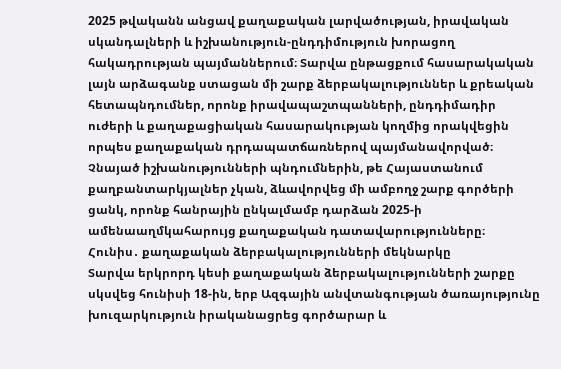2025 թվականն անցավ քաղաքական լարվածության, իրավական սկանդալների և իշխանություն-ընդդիմություն խորացող հակադրության պայմաններում։ Տարվա ընթացքում հասարակական լայն արձագանք ստացան մի շարք ձերբակալություններ և քրեական հետապնդումներ, որոնք իրավապաշտպանների, ընդդիմադիր ուժերի և քաղաքացիական հասարակության կողմից որակվեցին որպես քաղաքական դրդապատճառներով պայմանավորված։ Չնայած իշխանությունների պնդումներին, թե Հայաստանում քաղբանտարկյալներ չկան, ձևավորվեց մի ամբողջ շարք գործերի ցանկ, որոնք հանրային ընկալմամբ դարձան 2025-ի ամենաաղմկահարույց քաղաքական դատավարությունները։
Հունիս․ քաղաքական ձերբակալությունների մեկնարկը
Տարվա երկրորդ կեսի քաղաքական ձերբակալությունների շարքը սկսվեց հունիսի 18-ին, երբ Ազգային անվտանգության ծառայությունը խուզարկություն իրականացրեց գործարար և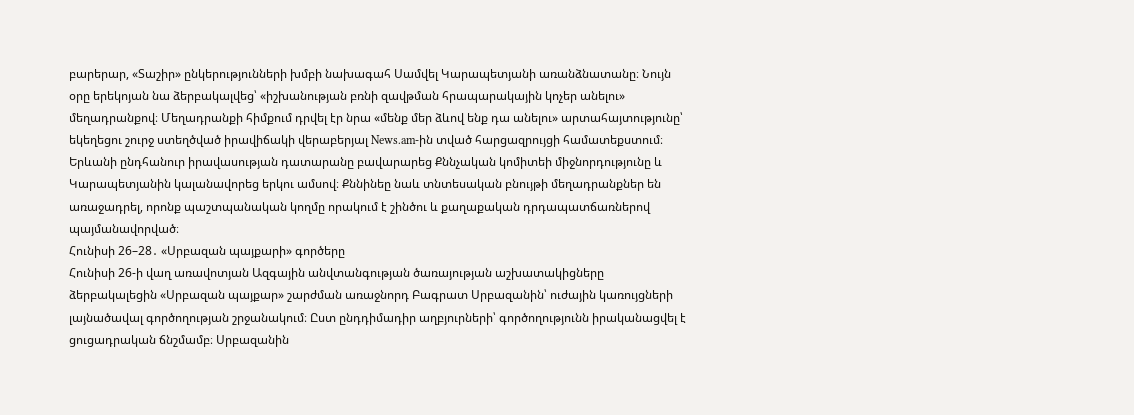բարերար, «Տաշիր» ընկերությունների խմբի նախագահ Սամվել Կարապետյանի առանձնատանը։ Նույն օրը երեկոյան նա ձերբակալվեց՝ «իշխանության բռնի զավթման հրապարակային կոչեր անելու» մեղադրանքով։ Մեղադրանքի հիմքում դրվել էր նրա «մենք մեր ձևով ենք դա անելու» արտահայտությունը՝ եկեղեցու շուրջ ստեղծված իրավիճակի վերաբերյալ News.am-ին տված հարցազրույցի համատեքստում։ Երևանի ընդհանուր իրավասության դատարանը բավարարեց Քննչական կոմիտեի միջնորդությունը և Կարապետյանին կալանավորեց երկու ամսով։ Քննինեը նաև տնտեսական բնույթի մեղադրանքներ են առաջադրել, որոնք պաշտպանական կողմը որակում է շինծու և քաղաքական դրդապատճառներով պայմանավորված։
Հունիսի 26–28․ «Սրբազան պայքարի» գործերը
Հունիսի 26-ի վաղ առավոտյան Ազգային անվտանգության ծառայության աշխատակիցները ձերբակալեցին «Սրբազան պայքար» շարժման առաջնորդ Բագրատ Սրբազանին՝ ուժային կառույցների լայնածավալ գործողության շրջանակում։ Ըստ ընդդիմադիր աղբյուրների՝ գործողությունն իրականացվել է ցուցադրական ճնշմամբ։ Սրբազանին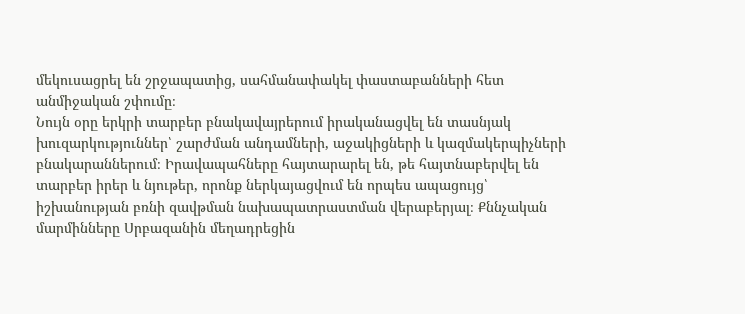մեկուսացրել են շրջապատից, սահմանափակել փաստաբանների հետ անմիջական շփումը։
Նույն օրը երկրի տարբեր բնակավայրերում իրականացվել են տասնյակ խուզարկություններ՝ շարժման անդամների, աջակիցների և կազմակերպիչների բնակարաններում։ Իրավապահները հայտարարել են, թե հայտնաբերվել են տարբեր իրեր և նյութեր, որոնք ներկայացվում են որպես ապացույց՝ իշխանության բռնի զավթման նախապատրաստման վերաբերյալ։ Քննչական մարմինները Սրբազանին մեղադրեցին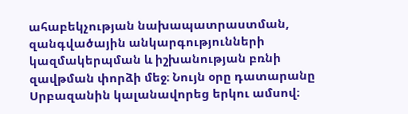ահաբեկչության նախապատրաստման, զանգվածային անկարգությունների կազմակերպման և իշխանության բռնի զավթման փորձի մեջ։ Նույն օրը դատարանը Սրբազանին կալանավորեց երկու ամսով։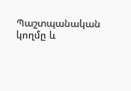Պաշտպանական կողմը և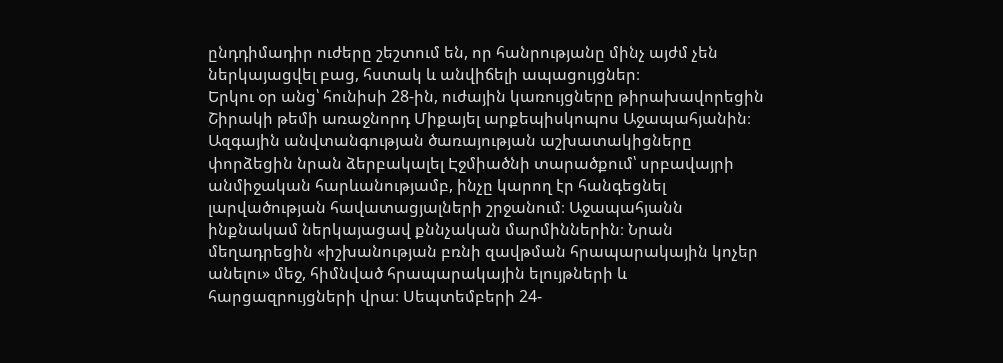ընդդիմադիր ուժերը շեշտում են, որ հանրությանը մինչ այժմ չեն ներկայացվել բաց, հստակ և անվիճելի ապացույցներ։
Երկու օր անց՝ հունիսի 28-ին, ուժային կառույցները թիրախավորեցին Շիրակի թեմի առաջնորդ Միքայել արքեպիսկոպոս Աջապահյանին։ Ազգային անվտանգության ծառայության աշխատակիցները փորձեցին նրան ձերբակալել Էջմիածնի տարածքում՝ սրբավայրի անմիջական հարևանությամբ, ինչը կարող էր հանգեցնել լարվածության հավատացյալների շրջանում։ Աջապահյանն ինքնակամ ներկայացավ քննչական մարմիններին։ Նրան մեղադրեցին «իշխանության բռնի զավթման հրապարակային կոչեր անելու» մեջ, հիմնված հրապարակային ելույթների և հարցազրույցների վրա։ Սեպտեմբերի 24-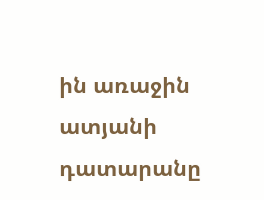ին առաջին ատյանի դատարանը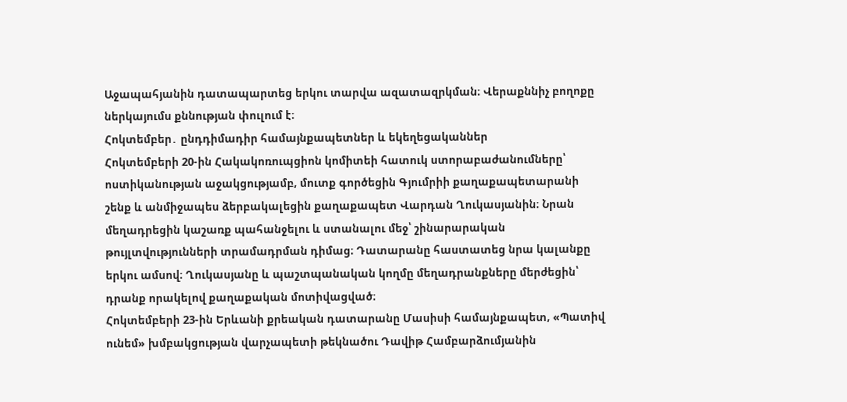Աջապահյանին դատապարտեց երկու տարվա ազատազրկման։ Վերաքննիչ բողոքը ներկայումս քննության փուլում է։
Հոկտեմբեր․ ընդդիմադիր համայնքապետներ և եկեղեցականներ
Հոկտեմբերի 20-ին Հակակոռուպցիոն կոմիտեի հատուկ ստորաբաժանումները՝ ոստիկանության աջակցությամբ, մուտք գործեցին Գյումրիի քաղաքապետարանի շենք և անմիջապես ձերբակալեցին քաղաքապետ Վարդան Ղուկասյանին։ Նրան մեղադրեցին կաշառք պահանջելու և ստանալու մեջ՝ շինարարական թույլտվությունների տրամադրման դիմաց։ Դատարանը հաստատեց նրա կալանքը երկու ամսով։ Ղուկասյանը և պաշտպանական կողմը մեղադրանքները մերժեցին՝ դրանք որակելով քաղաքական մոտիվացված։
Հոկտեմբերի 23-ին Երևանի քրեական դատարանը Մասիսի համայնքապետ, «Պատիվ ունեմ» խմբակցության վարչապետի թեկնածու Դավիթ Համբարձումյանին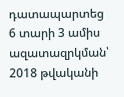դատապարտեց 6 տարի 3 ամիս ազատազրկման՝ 2018 թվականի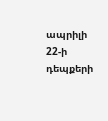ապրիլի 22-ի դեպքերի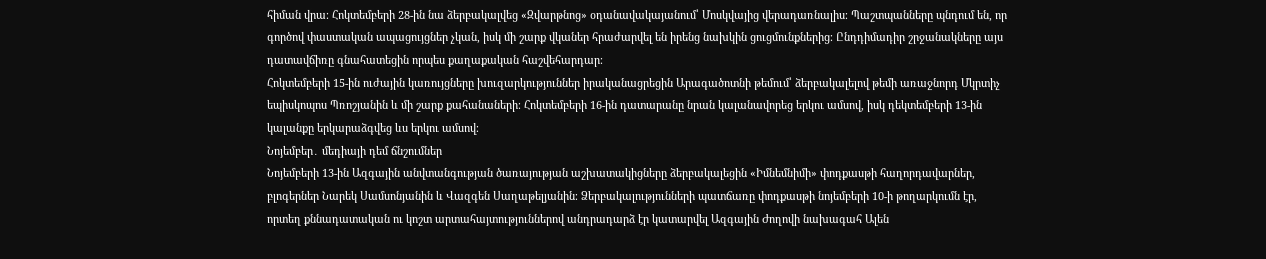հիման վրա։ Հոկտեմբերի 28-ին նա ձերբակալվեց «Զվարթնոց» օդանավակայանում՝ Մոսկվայից վերադառնալիս։ Պաշտպանները պնդում են, որ գործով փաստական ապացույցներ չկան, իսկ մի շարք վկաներ հրաժարվել են իրենց նախկին ցուցմունքներից։ Ընդդիմադիր շրջանակները այս դատավճիռը գնահատեցին որպես քաղաքական հաշվեհարդար։
Հոկտեմբերի 15-ին ուժային կառույցները խուզարկություններ իրականացրեցին Արագածոտնի թեմում՝ ձերբակալելով թեմի առաջնորդ Մկրտիչ եպիսկոպոս Պռոշյանին և մի շարք քահանաների։ Հոկտեմբերի 16-ին դատարանը նրան կալանավորեց երկու ամսով, իսկ դեկտեմբերի 13-ին կալանքը երկարաձգվեց ևս երկու ամսով։
Նոյեմբեր․ մեդիայի դեմ ճնշումներ
Նոյեմբերի 13-ին Ազգային անվտանգության ծառայության աշխատակիցները ձերբակալեցին «Իմնեմնիմի» փոդքասթի հաղորդավարներ, բլոգերներ Նարեկ Սամսոնյանին և Վազգեն Սաղաթելյանին։ Ձերբակալությունների պատճառը փոդքասթի նոյեմբերի 10-ի թողարկումն էր, որտեղ քննադատական ու կոշտ արտահայտություններով անդրադարձ էր կատարվել Ազգային Ժողովի նախագահ Ալեն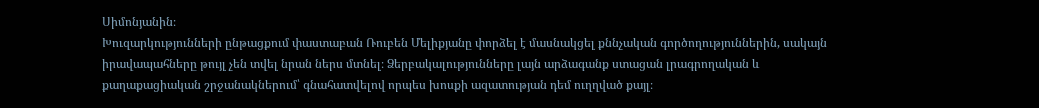Սիմոնյանին։
Խուզարկությունների ընթացքում փաստաբան Ռուբեն Մելիքյանը փորձել է մասնակցել քննչական գործողություններին, սակայն իրավապահները թույլ չեն տվել նրան ներս մտնել։ Ձերբակալությունները լայն արձագանք ստացան լրագրողական և քաղաքացիական շրջանակներում՝ գնահատվելով որպես խոսքի ազատության դեմ ուղղված քայլ։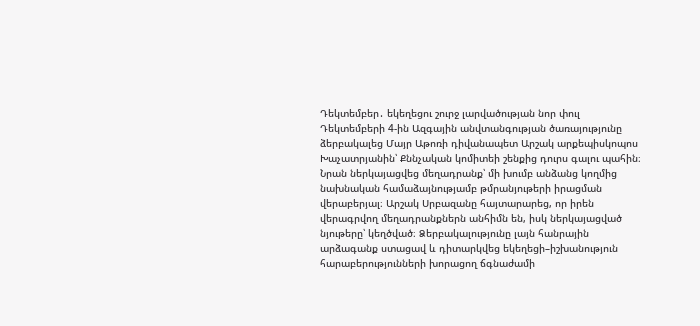Դեկտեմբեր․ եկեղեցու շուրջ լարվածության նոր փուլ
Դեկտեմբերի 4-ին Ազգային անվտանգության ծառայությունը ձերբակալեց Մայր Աթոռի դիվանապետ Արշակ արքեպիսկոպոս Խաչատրյանին՝ Քննչական կոմիտեի շենքից դուրս գալու պահին։ Նրան ներկայացվեց մեղադրանք՝ մի խումբ անձանց կողմից նախնական համաձայնությամբ թմրանյութերի իրացման վերաբերյալ։ Արշակ Սրբազանը հայտարարեց, որ իրեն վերագրվող մեղադրանքներն անհիմն են, իսկ ներկայացված նյութերը՝ կեղծված։ Ձերբակալությունը լայն հանրային արձագանք ստացավ և դիտարկվեց եկեղեցի–իշխանություն հարաբերությունների խորացող ճգնաժամի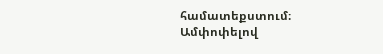համատեքստում։
Ամփոփելով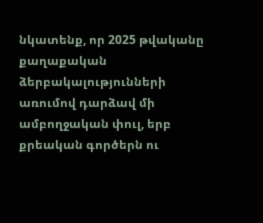նկատենք, որ 2025 թվականը քաղաքական ձերբակալությունների առումով դարձավ մի ամբողջական փուլ, երբ քրեական գործերն ու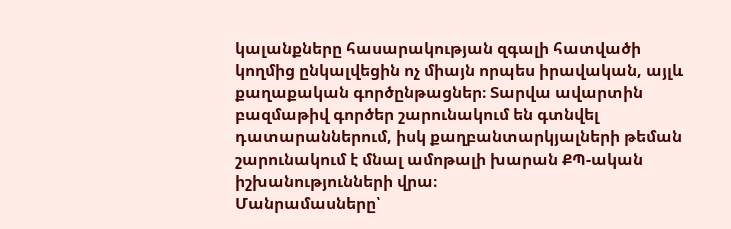կալանքները հասարակության զգալի հատվածի կողմից ընկալվեցին ոչ միայն որպես իրավական, այլև քաղաքական գործընթացներ։ Տարվա ավարտին բազմաթիվ գործեր շարունակում են գտնվել դատարաններում, իսկ քաղբանտարկյալների թեման շարունակում է մնալ ամոթալի խարան ՔՊ-ական իշխանությունների վրա։
Մանրամասները՝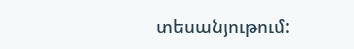տեսանյութում: